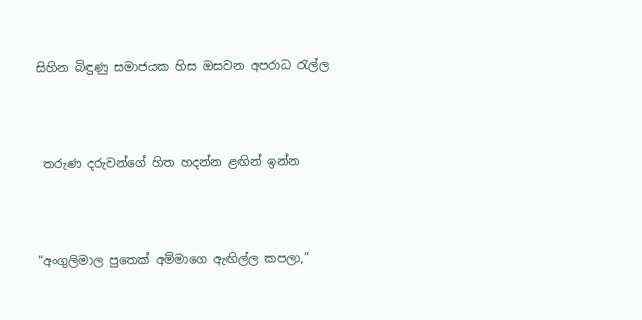සිහින බිඳුණු සමාජයක හිස ඔසවන අපරාධ රැල්ල



 තරුණ දරුවන්ගේ හිත හදන්න ළඟින් ඉන්න



“අංගුලිමාල පුතෙක් අම්මාගෙ ඇඟිල්ල කපලා,”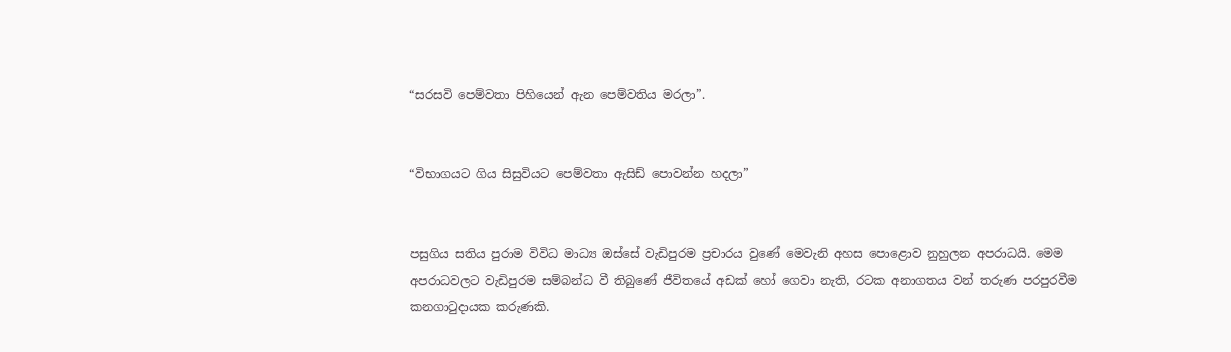“සරසවි පෙම්වතා පිහියෙන් ඇන පෙම්වතිය මරලා”.


“විභාගයට ගිය සිසුවියට පෙම්වතා ඇසිඩ් පොවන්න හදලා”


පසුගිය සතිය පුරාම විවිධ මාධ්‍ය ඔස්සේ වැඩිපුරම ප්‍රචාරය වුණේ මෙවැනි අහස පොළොව නුහුලන අපරාධයි. මෙම  අපරාධවලට වැඩිපුරම සම්බන්ධ වී තිබුණේ ජීවිතයේ අඩක් හෝ ගෙවා නැති, රටක අනාගතය වන් තරුණ පරපුරවීම කනගාටුදායක කරුණකි.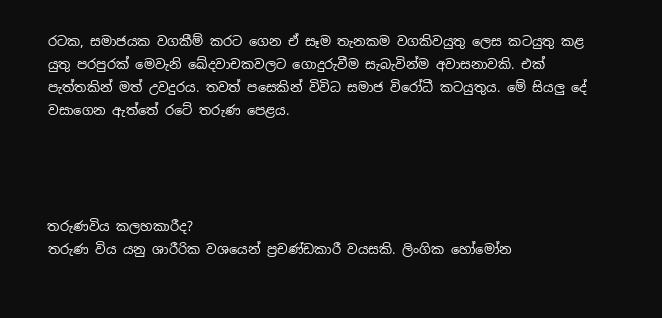රටක, සමාජයක වගකීම් කරට ගෙන ඒ සෑම තැනකම වගකිවයුතු ලෙස කටයුතු කළ යුතු පරපුරක් මෙවැනි ඛේදවාචකවලට ගොදුරුවීම සැබැවින්ම අවාසනාවකි. එක් පැත්තකින් මත් උවදුරය. තවත් පසෙකින් විවිධ සමාජ විරෝධී කටයුතුය. මේ සියලු දේ වසාගෙන ඇත්තේ රටේ තරුණ පෙළය.




තරුණවිය කලහකාරීද?
තරුණ විය යනු ශාරීරික වශයෙන් ප්‍රචණ්ඩකාරී වයසකි. ලිංගික හෝමෝන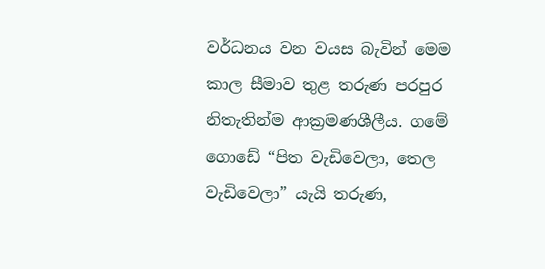වර්ධනය වන වයස බැවින් මෙම කාල සීමාව තුළ තරුණ පරපුර නිතැතින්ම ආක්‍රමණශීලීය. ගමේ ගොඩේ “පිත වැඩිවෙලා, තෙල වැඩිවෙලා” යැයි තරුණ,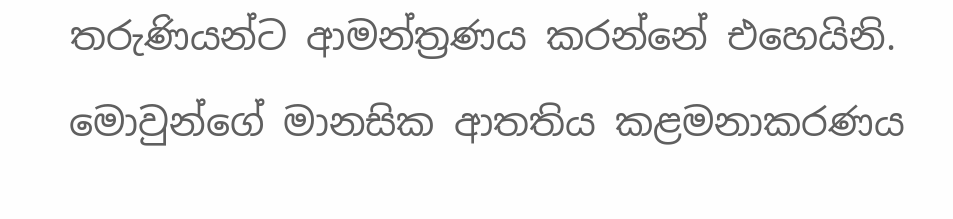තරුණියන්ට ආමන්ත්‍රණය කරන්නේ එහෙයිනි. මොවුන්ගේ මානසික ආතතිය කළමනාකරණය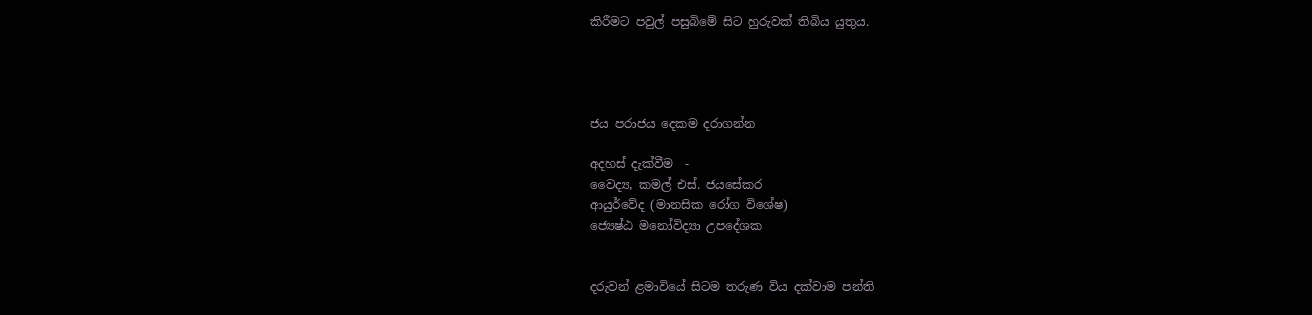කිරීමට පවුල් පසුබිමේ සිට හුරුවක් තිබිය යුතුය.




ජය පරාජය දෙකම දරාගන්න

අදහස් දැක්වීම  -
වෛද්‍ය, කමල් එස්. ජයසේකර
ආයුර්වේද (මානසික රෝග විශේෂ)
ජ්‍යෙෂ්ඨ මනෝවිද්‍යා උපදේශක


දරුවන් ළමාවියේ සිටම තරුණ විය දක්වාම පන්ති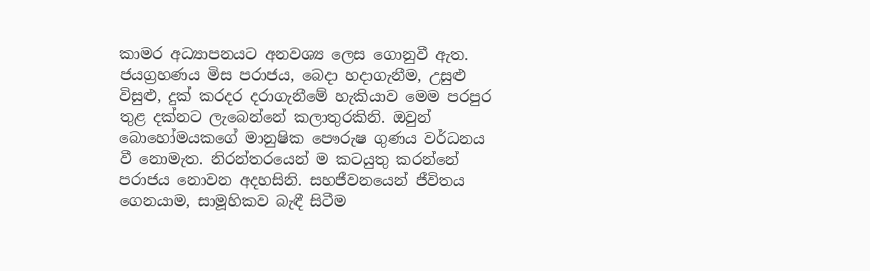කාමර අධ්‍යාපනයට අනවශ්‍ය ලෙස ගොනුවී ඇත. ජයග්‍රහණය මිස පරාජය, බෙදා හදාගැනීම, උසුළු විසුළු, දුක් කරදර දරාගැනීමේ හැකියාව මෙම පරපුර තුළ දක්නට ලැබෙන්නේ කලාතුරකිනි. ඔවුන් බොහෝමයකගේ මානුෂික පෞරුෂ ගුණය වර්ධනය වී නොමැත. නිරන්තරයෙන් ම කටයුතු කරන්නේ පරාජය නොවන අදහසිනි. සහජීවනයෙන් ජීවිතය ගෙනයාම, සාමූහිකව බැඳී සිටීම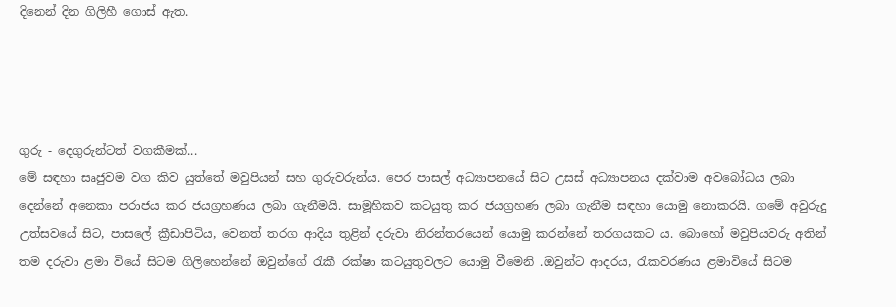දිනෙන් දින ගිලිහී ගොස් ඇත.




ගුරු - දෙගුරුන්ටත් වගකීමක්...
මේ සඳහා සෘජුවම වග කිව යුත්තේ මවුපියන් සහ ගුරුවරුන්ය. පෙර පාසල් අධ්‍යාපනයේ සිට උසස් අධ්‍යාපනය දක්වාම අවබෝධය ලබා දෙන්නේ අනෙකා පරාජය කර ජයග්‍රහණය ලබා ගැනීමයි. සාමූහිකව කටයුතු කර ජයග්‍රහණ ලබා ගැනීම සඳහා යොමු නොකරයි. ගමේ අවුරුදු උත්සවයේ සිට, පාසලේ ක්‍රීඩාපිටිය, වෙනත් තරග ආදිය තුළින් දරුවා නිරන්තරයෙන් යොමු කරන්නේ තරගයකට ය. බොහෝ මවුපියවරු අතින් තම දරුවා ළමා වියේ සිටම ගිලිහෙන්නේ ඔවුන්ගේ රැකී රක්ෂා කටයුතුවලට යොමු වීමෙනි .ඔවුන්ට ආදරය, රැකවරණය ළමාවියේ සිටම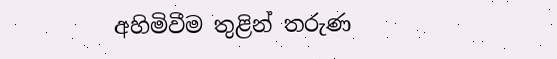අහිමිවීම තුළින් තරුණ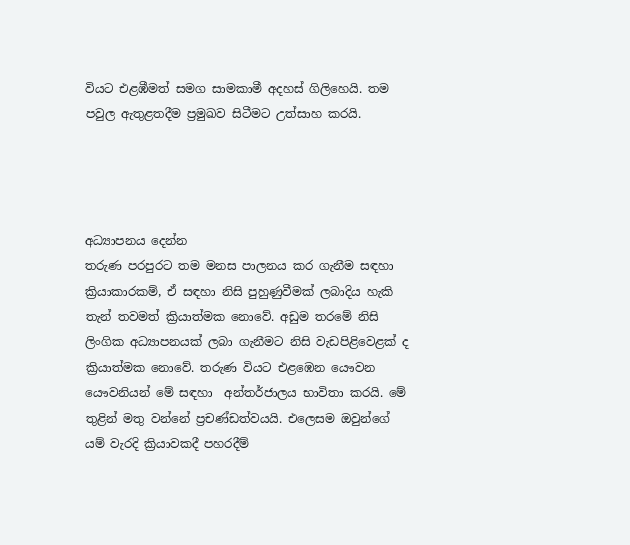වියට එළඹීමත් සමග සාමකාමී අදහස් ගිලිහෙයි. තම පවුල ඇතුළතදීම ප්‍රමුඛව සිටීමට උත්සාහ කරයි.




අධ්‍යාපනය දෙන්න
තරුණ පරපුරට තම මනස පාලනය කර ගැනීම සඳහා ක්‍රියාකාරකම්, ඒ සඳහා නිසි පුහුණුවීමක් ලබාදිය හැකි තැන් තවමත් ක්‍රියාත්මක නොවේ. අඩුම තරමේ නිසි ලිංගික අධ්‍යාපනයක් ලබා ගැනීමට නිසි වැඩපිළිවෙළක් ද ක්‍රියාත්මක නොවේ. තරුණ වියට එළඹෙන යෞවන යෞවනියන් මේ සඳහා  අන්තර්ජාලය භාවිතා කරයි. මේ තුළින් මතු වන්නේ ප්‍රචණ්ඩත්වයයි. එලෙසම ඔවුන්ගේ යම් වැරදි ක්‍රියාවකදී පහරදීම්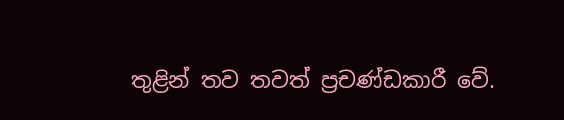තුළින් තව තවත් ප්‍රචණ්ඩකාරී වේ.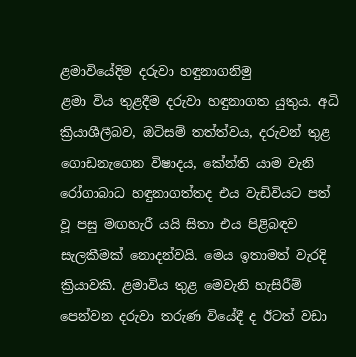ළමාවියේදිම දරුවා හඳුනාගනිමු
ළමා විය තුළදීම දරුවා හඳුනාගත යුතුය. අධි ක්‍රියාශීලීබව, ඔටිසම් තත්ත්වය, දරුවන් තුළ ගොඩනැගෙන විෂාදය, කේන්ති යාම වැනි රෝගාබාධ හඳුනාගත්තද එය වැඩිවියට පත් වූ පසු මඟහැරී යයි සිතා එය පිළිබඳව සැලකීමක් නොදන්වයි. මෙය ඉතාමත් වැරදි ක්‍රියාවකි. ළමාවිය තුළ මෙවැනි හැසිරීම් පෙන්වන දරුවා තරුණ වියේදී ද ඊටත් වඩා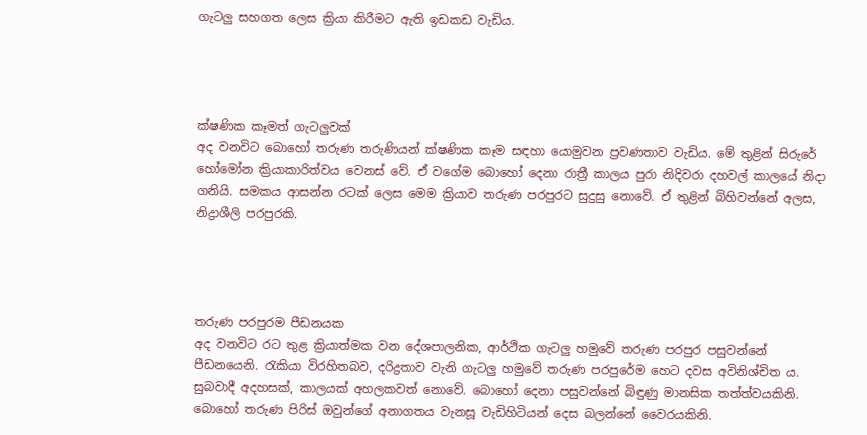ගැටලු සහගත ලෙස ක්‍රියා කිරීමට ඇති ඉඩකඩ වැඩිය.




ක්ෂණික කෑමත් ගැටලුවක්
අද වනවිට බොහෝ තරුණ තරුණියන් ක්ෂණික කෑම සඳහා යොමුවන ප්‍රවණතාව වැඩිය. මේ තුළින් සිරුරේ හෝමෝන ක්‍රියාකාරිත්වය වෙනස් වේ. ඒ වගේම බොහෝ දෙනා රාත්‍රී කාලය පුරා නිදිවරා දහවල් කාලයේ නිදා ගනියි. සමකය ආසන්න රටක් ලෙස මෙම ක්‍රියාව තරුණ පරපුරට සුදුසු නොවේ. ඒ තුළින් බිහිවන්නේ අලස, නිද්‍රාශීලි පරපුරකි.




තරුණ පරපුරම පීඩනයක
අද වනවිට රට තුළ ක්‍රියාත්මක වන දේශපාලනික, ආර්ථික ගැටලු හමුවේ තරුණ පරපුර පසුවන්නේ පීඩනයෙනි. රැකියා විරහිතබව, දරිද්‍රතාව වැනි ගැටලු හමුවේ තරුණ පරපුරේම හෙට දවස අවිනිශ්චිත ය. සුබවාදී අදහසක්, කාලයක් අහලකවත් නොවේ. බොහෝ දෙනා පසුවන්නේ බිඳුණු මානසික තත්ත්වයකිනි. බොහෝ තරුණ පිරිස් ඔවුන්ගේ අනාගතය වැනසූ වැඩිහිටියන් දෙස බලන්නේ වෛරයකිනි.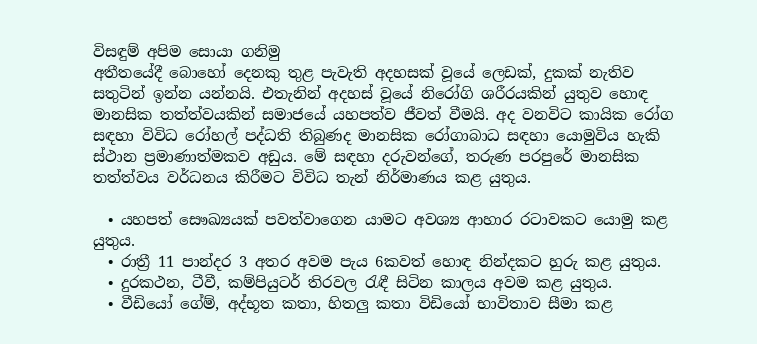විසඳුම් අපිම සොයා ගනිමු
අතීතයේදී බොහෝ දෙනකු තුළ පැවැති අදහසක් වූයේ ලෙඩක්, දුකක් නැතිව සතුටින් ඉන්න යන්නයි. එතැනින් අදහස් වූයේ නිරෝගි ශරීරයකින් යුතුව හොඳ මානසික තත්ත්වයකින් සමාජයේ යහපත්ව ජීවත් වීමයි. අද වනවිට කායික රෝග සඳහා විවිධ රෝහල් පද්ධති තිබුණද මානසික රෝගාබාධ සඳහා යොමුවිය හැකි ස්ථාන ප්‍රමාණාත්මකව අඩුය. මේ සඳහා දරුවන්ගේ, තරුණ පරපුරේ මානසික තත්ත්වය වර්ධනය කිරීමට විවිධ තැන් නිර්මාණය කළ යුතුය.

  • යහපත් සෞඛ්‍යයක් පවත්වාගෙන යාමට අවශ්‍ය ආහාර රටාවකට යොමු කළ යුතුය.
  • රාත්‍රී 11 පාන්දර 3 අතර අවම පැය 6කවත් හොඳ නින්දකට හුරු කළ යුතුය.
  • දුරකථන, ටීවී, කම්පියුටර් තිරවල රැඳී සිටින කාලය අවම කළ යුතුය.
  • වීඩියෝ ගේම්, අද්භූත කතා, හිතලු කතා විඩියෝ භාවිතාව සීමා කළ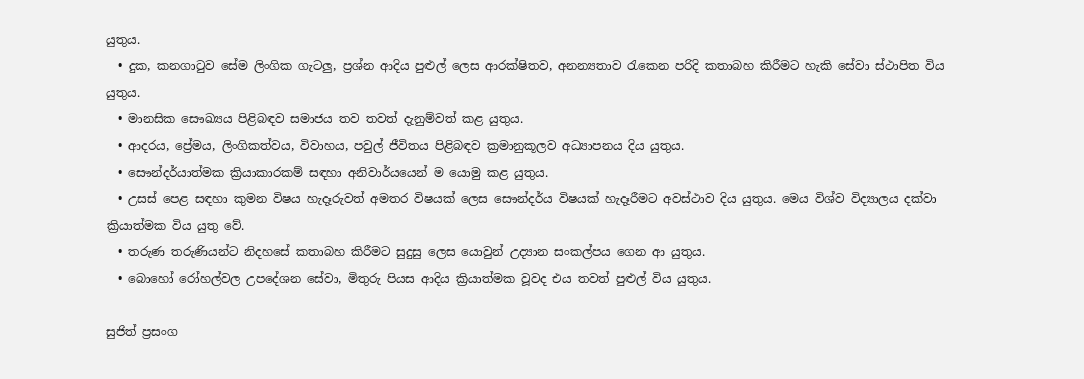යුතුය.
  • දුක, කනගාටුව සේම ලිංගික ගැටලු, ප්‍රශ්න ආදිය පුළුල් ලෙස ආරක්ෂිතව, අනන්‍යතාව රැකෙන පරිදි කතාබහ කිරීමට හැකි සේවා ස්ථාපිත විය යුතුය.
  • මානසික සෞඛ්‍යය පිළිබඳව සමාජය තව තවත් දැනුම්වත් කළ යුතුය.
  • ආදරය, ප්‍රේමය, ලිංගිකත්වය, විවාහය, පවුල් ජීවිතය පිළිබඳව ක්‍රමානුකූලව අධ්‍යාපනය දිය යුතුය.
  • සෞන්දර්යාත්මක ක්‍රියාකාරකම් සඳහා අනිවාර්යයෙන් ම යොමු කළ යුතුය.
  • උසස් පෙළ සඳහා කුමන විෂය හැදෑරුවත් අමතර විෂයක් ලෙස සෞන්දර්ය විෂයක් හැදෑරීමට අවස්ථාව දිය යුතුය. මෙය විශ්ව විද්‍යාලය දක්වා ක්‍රියාත්මක විය යුතු වේ.
  • තරුණ තරුණියන්ට නිදහසේ කතාබහ කිරීමට සුදුසු ලෙස යොවුන් උද්‍යාන සංකල්පය ගෙන ආ යුතුය.
  • බොහෝ රෝහල්වල උපදේශන සේවා, මිතුරු පියස ආදිය ක්‍රියාත්මක වූවද එය තවත් පුළුල් විය යුතුය.

සුජිත් ප්‍රසංග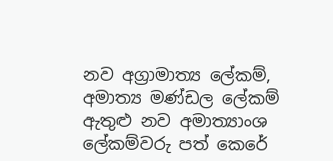නව අග්‍රාමාත්‍ය ලේකම්, අමාත්‍ය මණ්ඩල ලේකම් ඇතුළු නව අමාත්‍යාංශ ලේකම්වරු පත් කෙරේ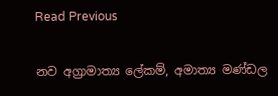Read Previous

නව අග්‍රාමාත්‍ය ලේකම්, අමාත්‍ය මණ්ඩල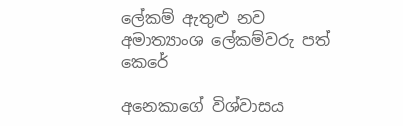ලේකම් ඇතුළු නව අමාත්‍යාංශ ලේකම්වරු පත් කෙරේ

අනෙකාගේ විශ්වාසය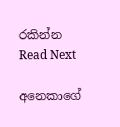රකින්න Read Next

අනෙකාගේ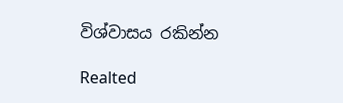විශ්වාසය රකින්න

Realted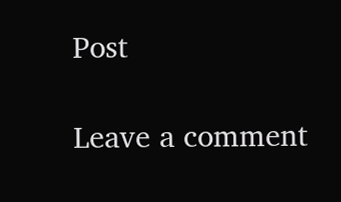Post

Leave a comment